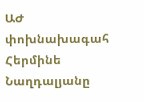ԱԺ փոխնախագահ Հերմինե Նաղդալյանը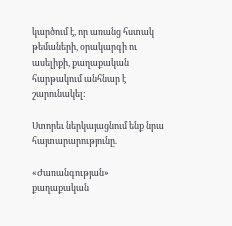կարծում է, որ առանց հստակ թեմաների, օրակարգի ու ասելիքի, քաղաքական հարթակում անհնար է շարունակել:

Ստորեւ ներկայացնում ենք նրա հայտարարությունը.

«Ժառանգության» քաղաքական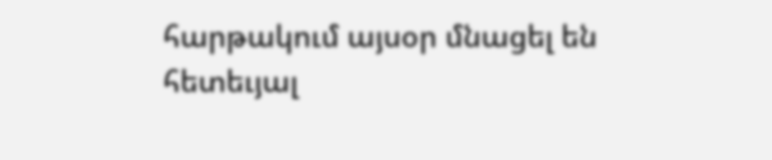հարթակում այսօր մնացել են հետեւյալ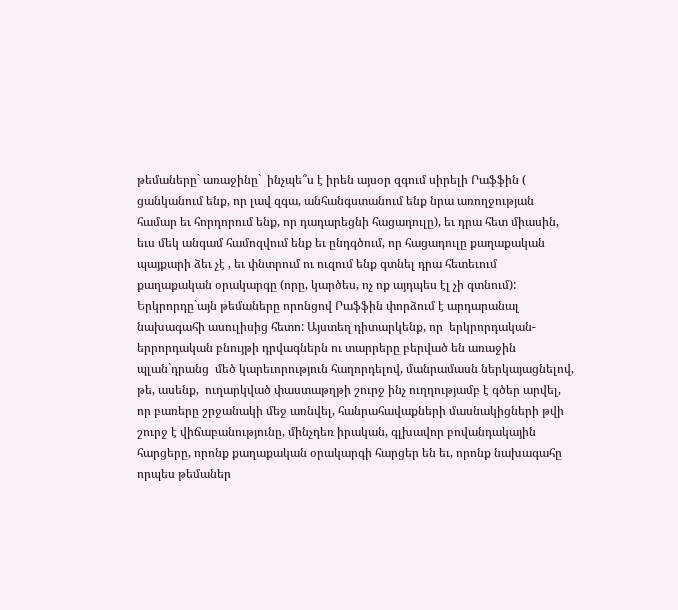թեմաները` առաջինը`  ինչպե՞ս է իրեն այսօր զգում սիրելի Րաֆֆին ( ցանկանում ենք, որ լավ զգա, անհանգստանում ենք նրա առողջության համար եւ հորդորում ենք, որ դադարեցնի հացադուլը), եւ դրա հետ միասին, եւս մեկ անգամ համոզվում ենք եւ ընդգծում, որ հացադուլը քաղաքական պայքարի ձեւ չէ , եւ փնտրում ու ուզում ենք գտնել դրա հետեւում քաղաքական օրակարգը (որը, կարծես, ոչ ոք այդպես էլ չի գտնում): Երկրորդը`այն թեմաները որոնցով Րաֆֆին փորձում է արդարանալ նախագահի ասուլիսից հետո: Այստեղ դիտարկենք, որ  երկրորդական-երրորդական բնույթի դրվագներն ու տարրերը բերված են առաջին պլան`դրանց  մեծ կարեւորություն հաղորդելով, մանրամասն ներկայացնելով, թե, ասենք,  ուղարկված փաստաթղթի շուրջ ինչ ուղղությամբ է գծեր արվել, որ բառերը շրջանակի մեջ առնվել, հանրահավաքների մասնակիցների թվի շուրջ է վիճաբանությունը, մինչդեռ իրական, գլխավոր բովանդակային հարցերը, որոնք քաղաքական օրակարգի հարցեր են եւ, որոնք նախագահը որպես թեմաներ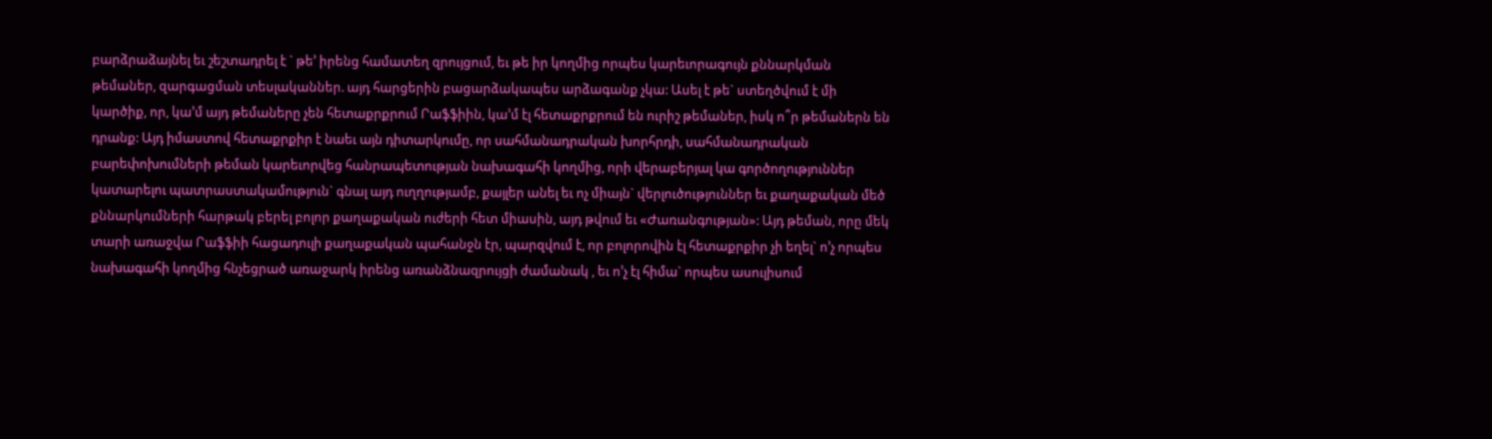բարձրաձայնել եւ շեշտադրել է ` թե’ իրենց համատեղ զրույցում, եւ թե իր կողմից որպես կարեւորագույն քննարկման թեմաներ, զարգացման տեսլականներ. այդ հարցերին բացարձակապես արձագանք չկա: Ասել է թե` ստեղծվում է մի կարծիք, որ, կա’մ այդ թեմաները չեն հետաքրքրում Րաֆֆիին, կա’մ էլ հետաքրքրում են ուրիշ թեմաներ, իսկ ո՞ր թեմաներն են դրանք: Այդ իմաստով հետաքրքիր է նաեւ այն դիտարկումը, որ սահմանադրական խորհրդի, սահմանադրական բարեփոխումների թեման կարեւորվեց հանրապետության նախագահի կողմից, որի վերաբերյալ կա գործողություններ կատարելու պատրաստակամություն` գնալ այդ ուղղությամբ, քայլեր անել եւ ոչ միայն` վերլուծություններ եւ քաղաքական մեծ քննարկումների հարթակ բերել բոլոր քաղաքական ուժերի հետ միասին, այդ թվում եւ «Ժառանգության»: Այդ թեման, որը մեկ տարի առաջվա Րաֆֆիի հացադուլի քաղաքական պահանջն էր, պարզվում է, որ բոլորովին էլ հետաքրքիր չի եղել` ո’չ որպես նախագահի կողմից հնչեցրած առաջարկ իրենց առանձնազրույցի ժամանակ , եւ ո’չ էլ հիմա` որպես ասուլիսում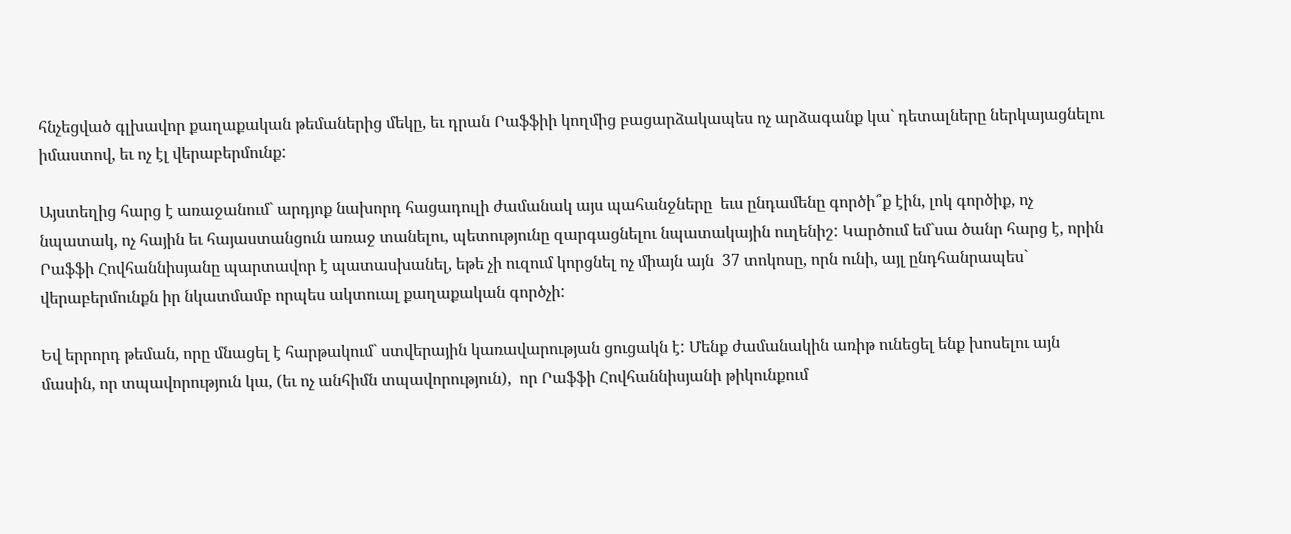հնչեցված գլխավոր քաղաքական թեմաներից մեկը, եւ դրան Րաֆֆիի կողմից բացարձակապես ոչ արձագանք կա` դետալները ներկայացնելու իմաստով, եւ ոչ էլ վերաբերմունք:

Այստեղից հարց է առաջանում` արդյոք նախորդ հացադուլի ժամանակ այս պահանջները  եւս ընդամենը գործի՞ք էին, լոկ գործիք, ոչ նպատակ, ոչ հային եւ հայաստանցուն առաջ տանելու, պետությունը զարգացնելու նպատակային ուղենիշ: Կարծում եմ`սա ծանր հարց է, որին  Րաֆֆի Հովհաննիսյանը պարտավոր է պատասխանել, եթե չի ուզում կորցնել ոչ միայն այն  37 տոկոսը, որն ունի, այլ ընդհանրապես`  վերաբերմունքն իր նկատմամբ որպես ակտուալ քաղաքական գործչի:

Եվ երրորդ թեման, որը մնացել է հարթակում` ստվերային կառավարության ցուցակն է: Մենք ժամանակին առիթ ունեցել ենք խոսելու այն մասին, որ տպավորություն կա, (եւ ոչ անհիմն տպավորություն),  որ Րաֆֆի Հովհաննիսյանի թիկունքում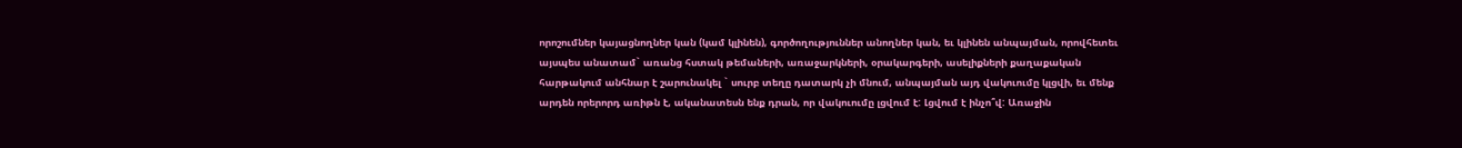որոշումներ կայացնողներ կան (կամ կլինեն), գործողություններ անողներ կան, եւ կլինեն անպայման, որովհետեւ այսպես անատամ` առանց հստակ թեմաների, առաջարկների, օրակարգերի, ասելիքների քաղաքական հարթակում անհնար է շարունակել ` սուրբ տեղը դատարկ չի մնում, անպայման այդ վակուումը կլցվի, եւ մենք արդեն որերորդ առիթն է, ականատեսն ենք դրան, որ վակուումը լցվում է: Լցվում է ինչո՞վ: Առաջին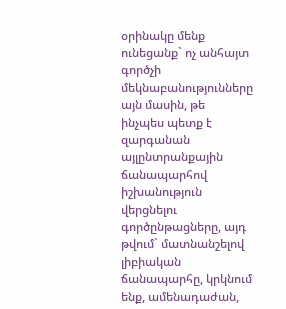օրինակը մենք ունեցանք` ոչ անհայտ գործչի մեկնաբանությունները այն մասին, թե  ինչպես պետք է զարգանան այլընտրանքային ճանապարհով իշխանություն վերցնելու գործընթացները, այդ թվում` մատնանշելով լիբիական ճանապարհը, կրկնում ենք, ամենադաժան,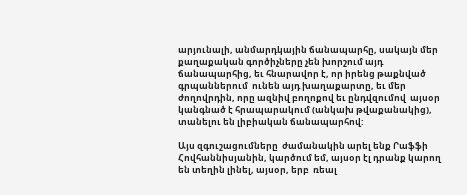արյունալի, անմարդկային ճանապարհը, սակայն մեր քաղաքական գործիչները չեն խորշում այդ ճանապարհից, եւ հնարավոր է, որ իրենց թաքնված գրպաններում  ունեն այդ խաղաքարտը, եւ մեր ժողովրդին, որը ազնիվ բողոքով եւ ընդվզումով  այսօր կանգնած է հրապարակում (անկախ թվաքանակից), տանելու են լիբիական ճանապարհով:

Այս զգուշացումները  ժամանակին արել ենք Րաֆֆի Հովհաննիսյանին, կարծում եմ, այսօր էլ դրանք կարող են տեղին լինել, այսօր, երբ  ռեալ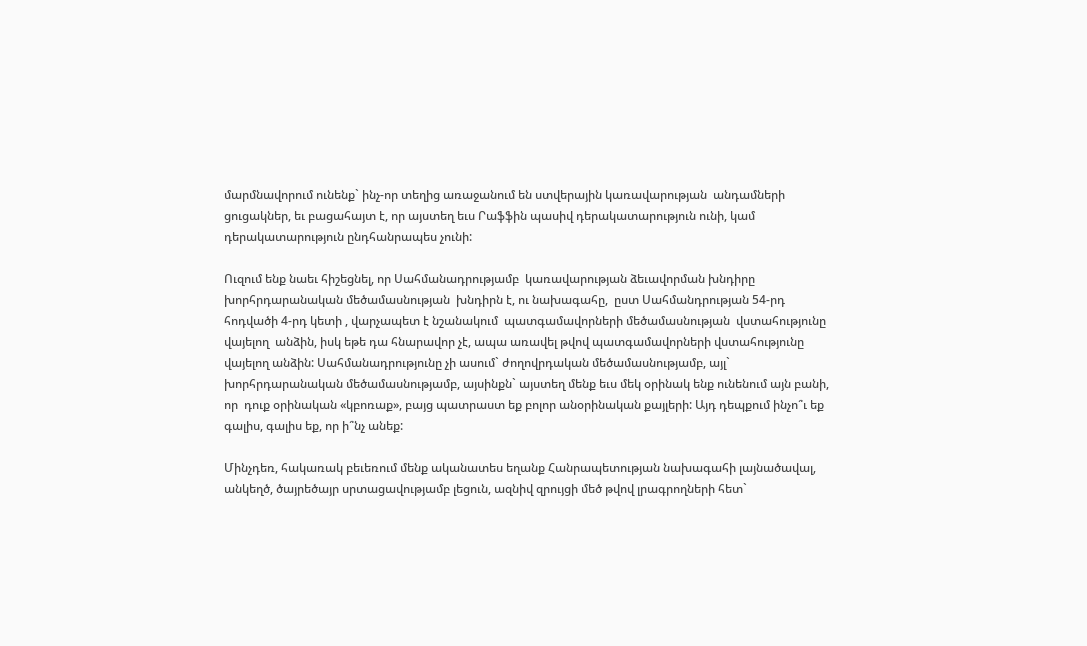մարմնավորում ունենք` ինչ-որ տեղից առաջանում են ստվերային կառավարության  անդամների ցուցակներ, եւ բացահայտ է, որ այստեղ եւս Րաֆֆին պասիվ դերակատարություն ունի, կամ դերակատարություն ընդհանրապես չունի:

Ուզում ենք նաեւ հիշեցնել, որ Սահմանադրությամբ  կառավարության ձեւավորման խնդիրը  խորհրդարանական մեծամասնության  խնդիրն է, ու նախագահը,  ըստ Սահմանդրության 54-րդ հոդվածի 4-րդ կետի , վարչապետ է նշանակում  պատգամավորների մեծամասնության  վստահությունը վայելող  անձին, իսկ եթե դա հնարավոր չէ, ապա առավել թվով պատգամավորների վստահությունը վայելող անձին: Սահմանադրությունը չի ասում` ժողովրդական մեծամասնությամբ, այլ` խորհրդարանական մեծամասնությամբ, այսինքն` այստեղ մենք եւս մեկ օրինակ ենք ունենում այն բանի, որ  դուք օրինական «կբոռաք», բայց պատրաստ եք բոլոր անօրինական քայլերի: Այդ դեպքում ինչո՞ւ եք գալիս, գալիս եք, որ ի՞նչ անեք:

Մինչդեռ, հակառակ բեւեռում մենք ականատես եղանք Հանրապետության նախագահի լայնածավալ, անկեղծ, ծայրեծայր սրտացավությամբ լեցուն, ազնիվ զրույցի մեծ թվով լրագրողների հետ`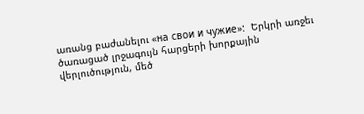առանց բաժանելու «на свои и чужие»:  Երկրի առջեւ ծառացած լրջագույն հարցերի խորքային վերլուծություն, մեծ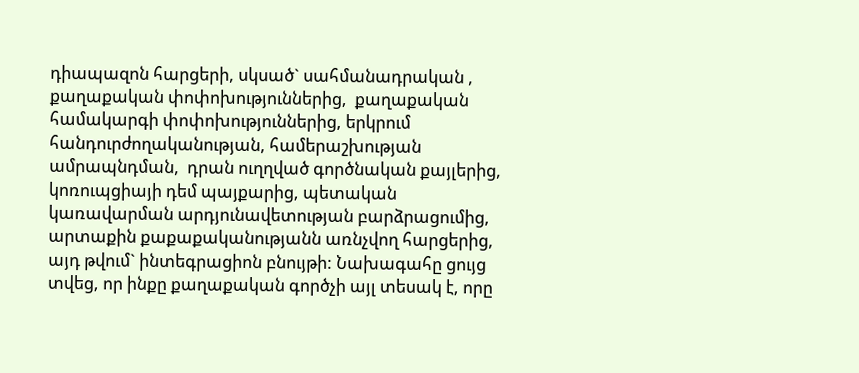դիապազոն հարցերի, սկսած` սահմանադրական , քաղաքական փոփոխություններից,  քաղաքական համակարգի փոփոխություններից, երկրում հանդուրժողականության, համերաշխության ամրապնդման,  դրան ուղղված գործնական քայլերից, կոռուպցիայի դեմ պայքարից, պետական կառավարման արդյունավետության բարձրացումից, արտաքին քաքաքականությանն առնչվող հարցերից, այդ թվում` ինտեգրացիոն բնույթի: Նախագահը ցույց տվեց, որ ինքը քաղաքական գործչի այլ տեսակ է, որը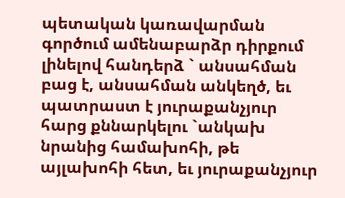պետական կառավարման գործում ամենաբարձր դիրքում լինելով հանդերձ ` անսահման բաց է, անսահման անկեղծ, եւ պատրաստ է յուրաքանչյուր հարց քննարկելու `անկախ նրանից համախոհի, թե այլախոհի հետ, եւ յուրաքանչյուր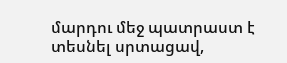մարդու մեջ պատրաստ է տեսնել սրտացավ,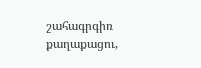շահագրգիռ քաղաքացու,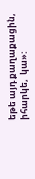եթե այդ քաղաքացին, իհարկե,  կա»: